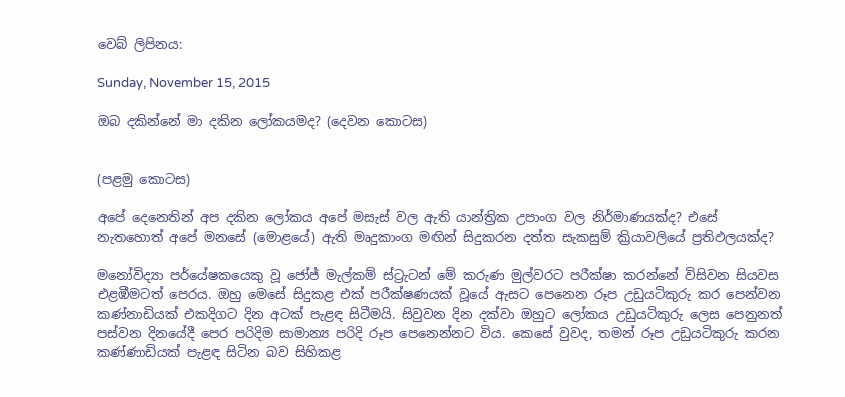වෙබ් ලිපිනය:

Sunday, November 15, 2015

ඔබ දකින්නේ මා දකින ලෝකයමද? (දෙවන කොටස)


(පළමු කොටස)

අපේ දෙනෙතින් අප දකින ලෝකය අපේ මසැස් වල ඇති යාන්ත්‍රික උපාංග වල නිර්මාණයක්ද? එසේ නැතහොත් අපේ මනසේ (මොළයේ) ඇති මෘදුකාංග මඟින් සිදුකරන දත්ත සැකසුම් ක්‍රියාවලියේ ප්‍රතිඵලයක්ද?

මනෝවිද්‍යා පර්යේෂකයෙකු වූ ජෝජ් මැල්කම් ස්ට්‍රැටන් මේ කරුණ මුල්වරට පරීක්ෂා කරන්නේ විසිවන සියවස එළඹීමටත් පෙරය. ඔහු මෙසේ සිදුකළ එක් පරීක්ෂණයක් වූයේ ඇසට පෙනෙන රූප උඩුයටිකුරු කර පෙන්වන කණ්නාඩියක් එකදිගට දින අටක් පැළඳ සිටීමයි. සිවුවන දින දක්වා ඔහුට ලෝකය උඩුයටිකුරු ලෙස පෙනුනත් පස්වන දිනයේදී පෙර පරිදිම සාමාන්‍ය පරිදි රූප පෙනෙන්නට විය. කෙසේ වුවද, තමන් රූප උඩුයටිකුරු කරන කණ්ණාඩියක් පැළඳ සිටින බව සිහිකළ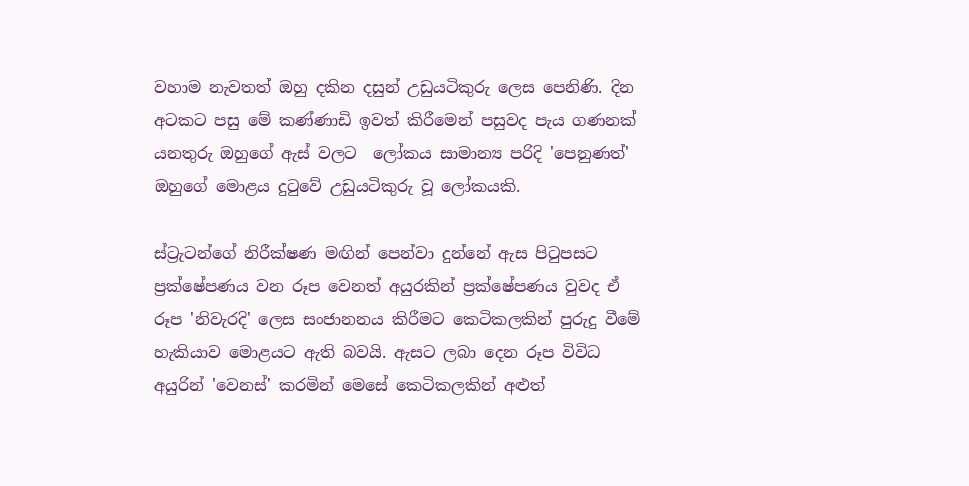වහාම නැවතත් ඔහු දකින දසුන් උඩුයටිකුරු ලෙස පෙනිණි. දින අටකට පසු මේ කණ්ණාඩි ඉවත් කිරීමෙන් පසුවද පැය ගණනක් යනතුරු ඔහුගේ ඇස් වලට  ලෝකය සාමාන්‍ය පරිදි 'පෙනුණත්' ඔහුගේ මොළය දුටුවේ උඩුයටිකුරු වූ ලෝකයකි.

ස්ට්‍රැටන්ගේ නිරීක්ෂණ මඟින් පෙන්වා දුන්නේ ඇස පිටුපසට ප්‍රක්ෂේපණය වන රූප වෙනත් අයුරකින් ප්‍රක්ෂේපණය වුවද ඒ රූප 'නිවැරදි' ලෙස සංජානනය කිරීමට කෙටිකලකින් පුරුදු වීමේ හැකියාව මොළයට ඇති බවයි. ඇසට ලබා දෙන රූප විවිධ අයුරින් 'වෙනස්' කරමින් මෙසේ කෙටිකලකින් අළුත්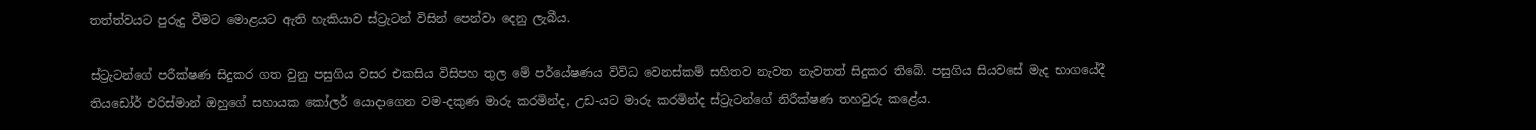තත්ත්වයට පුරුදු වීමට මොළයට ඇති හැකියාව ස්ට්‍රැටන් විසින් පෙන්වා දෙනු ලැබීය.

ස්ට්‍රැටන්ගේ පරීක්ෂණ සිදුකර ගත වුනු පසුගිය වසර එකසිය විසිපහ තුල මේ පර්යේෂණය විවිධ වෙනස්කම් සහිතව නැවත නැවතත් සිදුකර තිබේ. පසුගිය සියවසේ මැද භාගයේදී තියඩෝර් එරිස්මාන් ඔහුගේ සහායක කෝලර් යොදාගෙන වම-දකුණ මාරු කරමින්ද, උඩ-යට මාරු කරමින්ද ස්ට්‍රැටන්ගේ නිරීක්ෂණ තහවුරු කළේය.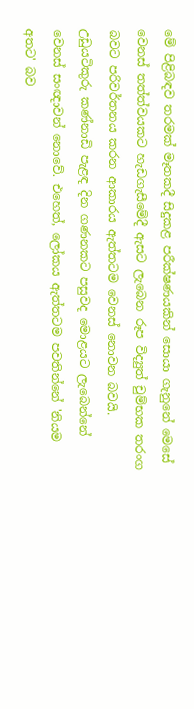මේ පිළිබඳව තරමක් මෑතකදී සිදුකළ පරීක්ෂණයකින් සොයා ගැනුනේ මෙසේ වෙනස් තත්ත්වයකට හැඩගැසීමේදී ඇසට ලැබෙන රූප විද්‍යුත් චුම්භක තරංග බවට පරිවර්තනය කරන ආකාරය ඇත්තටම වෙනස් නොවන බවයි. උඩුයටිකුරු කණ්නාඩි පැළඳ දින ගණනකට පසුවද මොළයට ලැබෙන්නේ වෙනස් සංඥාවන් නොවේ. එහෙත්, ලෝකය ඇත්තටම පවතින්නේ 'නියම අතට' බව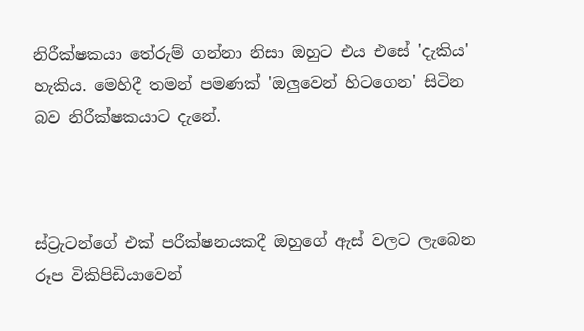නිරීක්ෂකයා තේරුම් ගන්නා නිසා ඔහුට එය එසේ 'දැකිය' හැකිය. මෙහිදී තමන් පමණක් 'ඔලුවෙන් හිටගෙන' සිටින බව නිරීක්ෂකයාට දැනේ.



ස්ට්‍රැටන්ගේ එක් පරීක්ෂනයකදී ඔහුගේ ඇස් වලට ලැබෙන රූප විකිපිඩියාවෙන්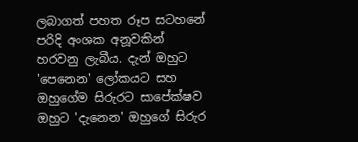ලබාගත් පහත රූප සටහනේ පරිදි අංශක අනූවකින් හරවනු ලැබීය. දැන් ඔහුට 'පෙනෙන' ලෝකයට සහ ඔහුගේම සිරුරට සාපේක්ෂව ඔහුට 'දැනෙන' ඔහුගේ සිරුර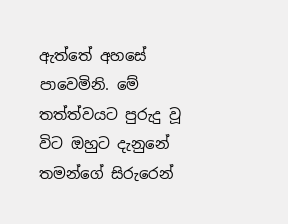ඇත්තේ අහසේ පාවෙමිනි. මේ තත්ත්වයට පුරුදු වූ විට ඔහුට දැනුනේ තමන්ගේ සිරුරෙන්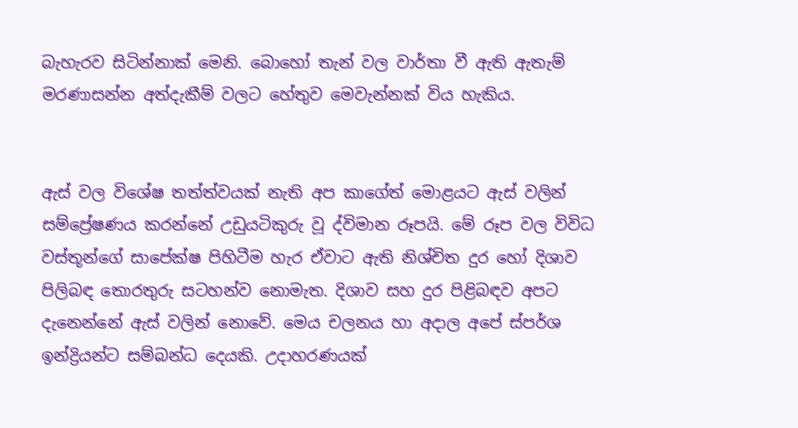බැහැරව සිටින්නාක් මෙනි. බොහෝ තැන් වල වාර්තා වී ඇති ඇතැම් මරණාසන්න අත්දැකීම් වලට හේතුව මෙවැන්නක් විය හැකිය.


ඇස් වල විශේෂ තත්ත්වයක් නැති අප කාගේත් මොළයට ඇස් වලින් සම්ප්‍රේෂණය කරන්නේ උඩුයටිකුරු වූ ද්විමාන රූපයි. මේ රූප වල විවිධ වස්තූන්ගේ සාපේක්ෂ පිහිටීම හැර ඒවාට ඇති නිශ්චිත දුර හෝ දිශාව පිලිබඳ තොරතුරු සටහන්ව නොමැත. දිශාව සහ දුර පිළිබඳව අපට දැනෙන්නේ ඇස් වලින් නොවේ. මෙය චලනය හා අදාල අපේ ස්පර්ශ ඉන්ද්‍රියන්ට සම්බන්ධ දෙයකි. උදාහරණයක්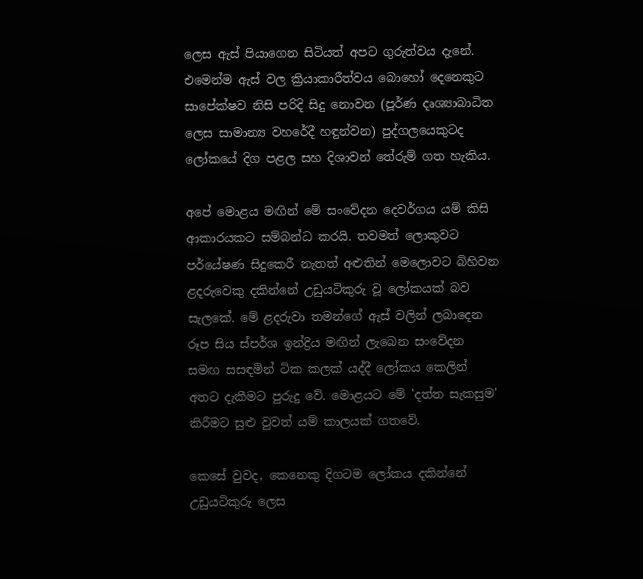ලෙස ඇස් පියාගෙන සිටියත් අපට ගුරුත්වය දැනේ. එමෙන්ම ඇස් වල ක්‍රියාකාරීත්වය බොහෝ දෙනෙකුට සාපේක්ෂව නිසි පරිදි සිදු නොවන (පූර්ණ දෘශ්‍යාබාධිත ලෙස සාමාන්‍ය වහරේදී හඳුන්වන) පුද්ගලයෙකුටද ලෝකයේ දිග පළල සහ දිශාවන් තේරුම් ගත හැකිය.

අපේ මොළය මඟින් මේ සංවේදන දෙවර්ගය යම් කිසි ආකාරයකට සම්බන්ධ කරයි. තවමත් ලොකුවට පර්යේෂණ සිදුකෙරී නැතත් අළුතින් මෙලොවට බිහිවන ළදරුවෙකු දකින්නේ උඩුයටිකුරු වූ ලෝකයක් බව සැලකේ. මේ ළදරුවා තමන්ගේ ඇස් වලින් ලබාදෙන රූප සිය ස්පර්ශ ඉන්ද්‍රිය මඟින් ලැබෙන සංවේදන සමඟ සසඳමින් ටික කලක් යද්දී ලෝකය කෙලින් අතට දැකීමට පුරුදු වේ. මොළයට මේ 'දත්ත සැකසුම' කිරීමට සුළු වුවත් යම් කාලයක් ගතවේ.

කෙසේ වුවද, කෙනෙකු දිගටම ලෝකය දකින්නේ උඩුයටිකුරු ලෙස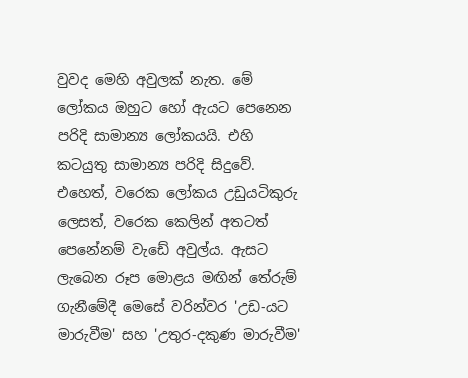වුවද මෙහි අවුලක් නැත. මේ ලෝකය ඔහුට හෝ ඇයට පෙනෙන පරිදි සාමාන්‍ය ලෝකයයි. එහි කටයුතු සාමාන්‍ය පරිදි සිදුවේ. එහෙත්, වරෙක ලෝකය උඩුයටිකුරු ලෙසත්, වරෙක කෙලින් අතටත් පෙනේනම් වැඩේ අවුල්ය. ඇසට ලැබෙන රූප මොළය මඟින් තේරුම් ගැනීමේදී මෙසේ වරින්වර 'උඩ-යට මාරුවීම' සහ 'උතුර-දකුණ මාරුවීම'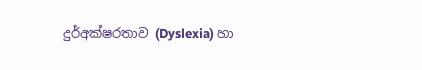දුර්අක්ෂරතාව (Dyslexia) හා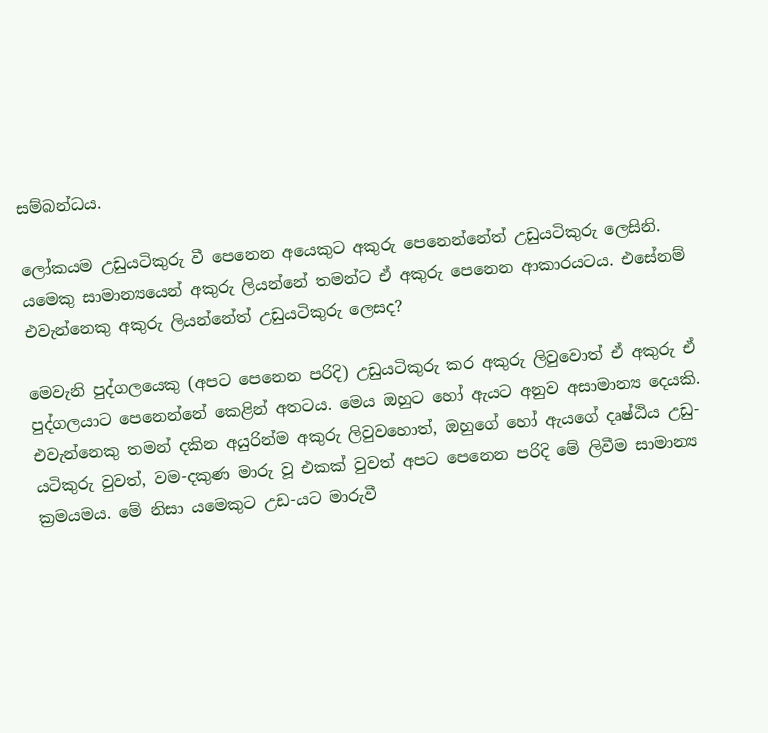සම්බන්ධය.

ලෝකයම උඩුයටිකුරු වී පෙනෙන අයෙකුට අකුරු පෙනෙන්නේත් උඩුයටිකුරු ලෙසිනි. යමෙකු සාමාන්‍යයෙන් අකුරු ලියන්නේ තමන්ට ඒ අකුරු පෙනෙන ආකාරයටය. එසේනම් එවැන්නෙකු අකුරු ලියන්නේත් උඩුයටිකුරු ලෙසද?

මෙවැනි පුද්ගලයෙකු (අපට පෙනෙන පරිදි) උඩුයටිකුරු කර අකුරු ලිවුවොත් ඒ අකුරු ඒ පුද්ගලයාට පෙනෙන්නේ කෙළින් අතටය. මෙය ඔහුට හෝ ඇයට අනුව අසාමාන්‍ය දෙයකි. එවැන්නෙකු තමන් දකින අයුරින්ම අකුරු ලිවුවහොත්, ඔහුගේ හෝ ඇයගේ දෘෂ්ඨිය උඩු-යටිකුරු වුවත්, වම-දකුණ මාරු වූ එකක් වුවත් අපට පෙනෙන පරිදි මේ ලිවීම සාමාන්‍ය ක්‍රමයමය. මේ නිසා යමෙකුට උඩ-යට මාරුවී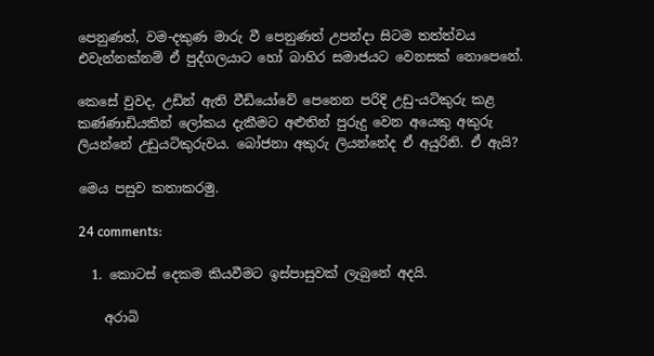පෙනුණත්, වම-දකුණ මාරු වී පෙනුණත් උපන්දා සිටම තත්ත්වය එවැන්නක්නම් ඒ පුද්ගලයාට හෝ බාහිර සමාජයට වෙනසක් නොපෙනේ.

කෙසේ වුවද, උඩින් ඇති වීඩියෝවේ පෙනෙන පරිදි උඩු-යටිකුරු කළ කණ්ණාඩියකින් ලෝකය දැකීමට අළුතින් පුරුදු වෙන අයෙකු අකුරු ලියන්නේ උඩුයටිකුරුවය. බෝජනා අකුරු ලියන්නේද ඒ අයුරිනි. ඒ ඇයි?

මෙය පසුව කතාකරමු.

24 comments:

  1. කොටස් දෙකම කියවීමට ඉස්පාසුවක් ලැබුනේ අදයි.

    අරාබි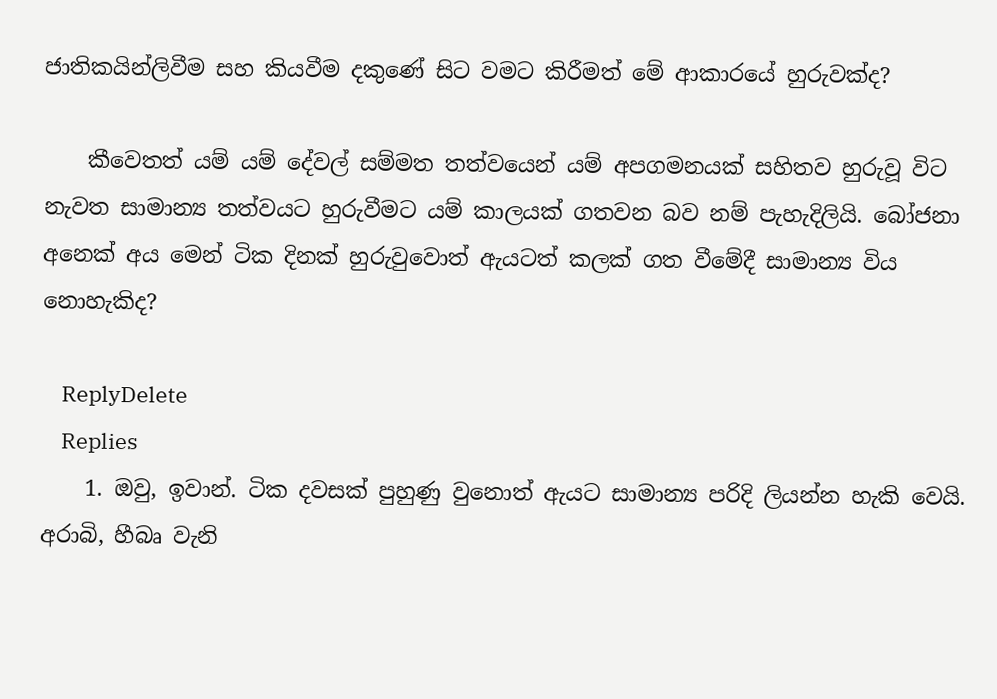ජාතිකයින්ලිවීම සහ කියවීම දකුණේ සිට වමට කිරීමත් මේ ආකාරයේ හුරුවක්ද?

    කීවෙතත් යම් යම් දේවල් සම්මත තත්වයෙන් යම් අපගමනයක් සහිතව හුරුවූ විට නැවත සාමාන්‍ය තත්වයට හුරුවීමට යම් කාලයක් ගතවන බව නම් පැහැදිලියි. බෝජනා අනෙක් අය මෙන් ටික දිනක් හුරුවුවොත් ඇයටත් කලක් ගත වීමේදී සාමාන්‍ය විය නොහැකිද?

    ReplyDelete
    Replies
    1. ඔවු, ඉවාන්. ටික දවසක් පුහුණු වුනොත් ඇයට සාමාන්‍ය පරිදි ලියන්න හැකි වෙයි. අරාබි, හීබෘ වැනි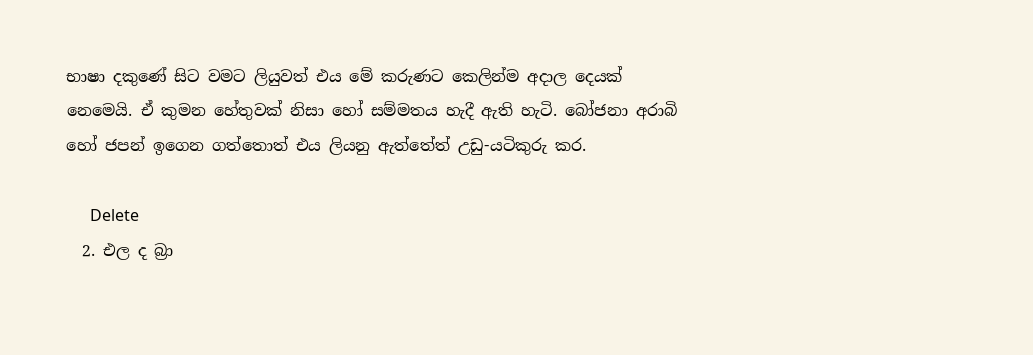භාෂා දකුණේ සිට වමට ලියුවත් එය මේ කරුණට කෙලින්ම අදාල දෙයක් නෙමෙයි. ඒ කුමන හේතුවක් නිසා හෝ සම්මතය හැදී ඇති හැටි. බෝජනා අරාබි හෝ ජපන් ඉගෙන ගත්තොත් එය ලියනු ඇත්තේත් උඩු-යටිකුරු කර.

      Delete
  2. එල ද බ්‍රා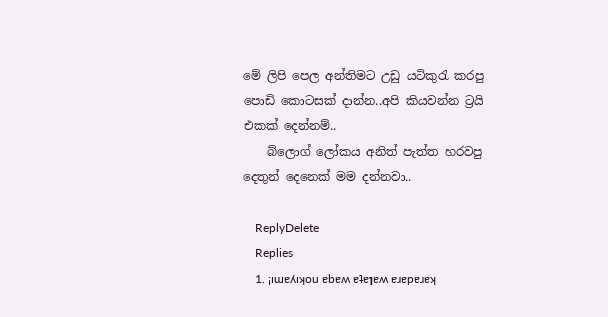මේ ලිපි පෙල අන්තිමට උඩු යටිකුරැ කරපු පොඩි කොටසක් දාන්න..අපි කියවන්න ට්‍රයි එකක් දෙන්නම්..
    බ්ලොග් ලෝකය අනිත් පැත්ත හරවපු දෙතුන් දෙනෙක් මම දන්නවා..

    ReplyDelete
    Replies
    1. ¡ıɯɐʎıʞou ɐbɐʍ ɐʇɐןɐʍ ɐɹɐpɐɹɐʞ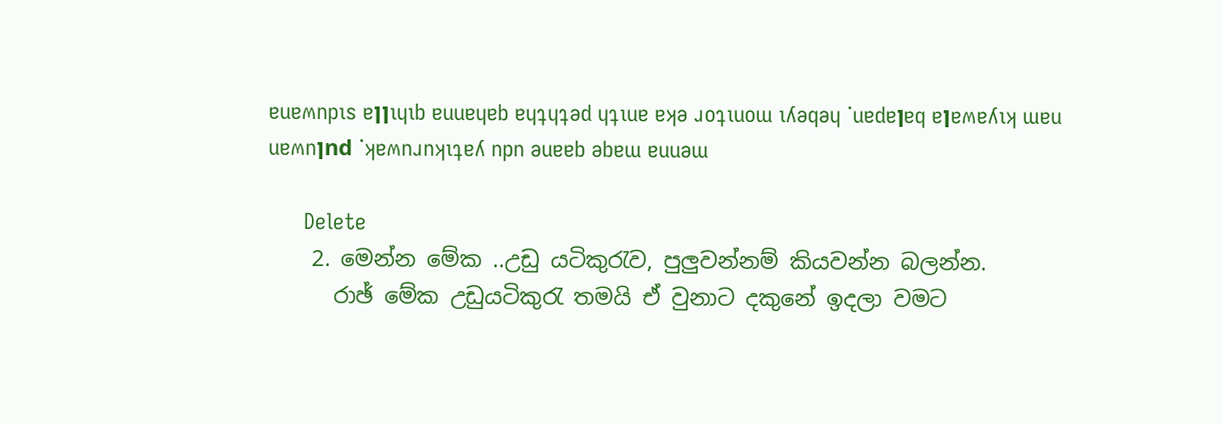ɐuɐʍnpıs ɐןןıɥıb ɐuuɐɥɐb ɐɥʇɥʇǝd ɥʇıuɐ ɐʞǝ ɹoʇıuoɯ ıʎǝqǝɥ ˙uɐdɐןɐq ɐןɐʍɐʎıʞ ɯɐu uɐʍnןnd ˙ʞɐʍnɹnʞıʇɐʎ npn ǝuɐɐb ǝbɐɯ ɐuuǝɯ

      Delete
    2. මෙන්න මේක ..උඩු යටිකුරැව, පුලුවන්නම් කියවන්න බලන්න.
      රාඡ් මේක උඩුයටිකුරැ තමයි ඒ වුනාට දකුනේ ඉදලා වමට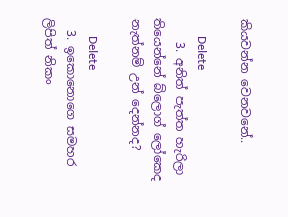කියවන්න වෙනවනේ..

      Delete
    3. අනිත් පැත්ත හැරිලා තියෙන්නේ බ්ලොග් ලෝකෙද නැත්නම් උන් දෙන්නද?

      Delete
  3. ඉකොනොගෙ සමහර ලිපිත් නිකං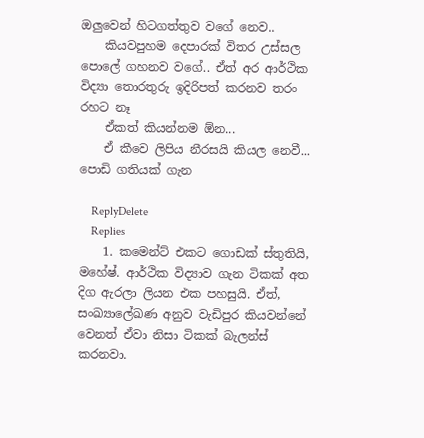ඔලුවෙන් හිටගත්තුව වගේ නෙව..
    කියවපුහම දෙපාරක් විතර උස්සල පොලේ ගහනව වගේ.. ඒත් අර ආර්ථික විද්‍යා තොරතුරු ඉදිරිපත් කරනව තරං රහට නෑ
    ඒකත් කියන්නම ඕන...
    ඒ කීවෙ ලිපිය නීරසයි කියල නෙවී... පොඩි ගතියක් ගැන

    ReplyDelete
    Replies
    1. කමෙන්ට් එකට ගොඩක් ස්තුතියි, මහේෂ්. ආර්ථික විද්‍යාව ගැන ටිකක් අත දිග ඇරලා ලියන එක පහසුයි. ඒත්, සංඛ්‍යාලේඛණ අනුව වැඩිපුර කියවන්නේ වෙනත් ඒවා නිසා ටිකක් බැලන්ස් කරනවා.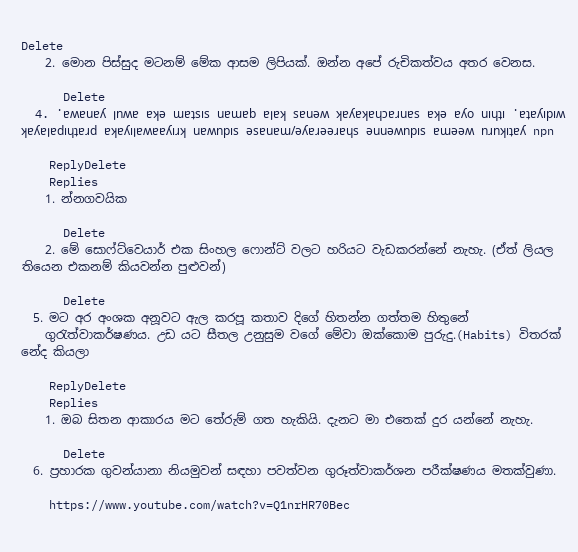Delete
    2. මොන පිස්සුද මටනම් මේක ආසම ලිපියක්. ඔන්න අපේ රුචිකත්වය අතර වෙනස.

      Delete
  4. ˙ɐʍɐuɐʎ ןnʍɐ ɐʞǝ ɯɐʇsıs uɐɯɐb ɐןɐʞ sɐuǝʍ ʞɐʎɐʞɐɥɔɐɹuɐs ɐʞǝ ɐʎo uıɥʇı ˙ɐʇɐʎıpıʍ ʞɐʎɐןɐdıɥʇɐɹd ɐʞɐʎıןɐʍɐɐʎıɹʞ uɐʍnpıs ǝsɐuɐɯ/ǝʎɐɹǝǝɹɐɥs ǝuuǝʍnpıs ɐɯǝǝʍ nɹnʞıʇɐʎ npn

    ReplyDelete
    Replies
    1. න්නගවයික

      Delete
    2. මේ සොෆ්ට්වෙයාර් එක සිංහල ෆොන්ට් වලට හරියට වැඩකරන්නේ නැහැ. (ඒත් ලියල තියෙන එකනම් කියවන්න පුළුවන්)

      Delete
  5. මට අර අංශක අනූවට ඇල කරපූ කතාව දිගේ හිතන්න ගත්තම හිතුනේ
    ගුරැත්වාකර්ෂණය. උඩ යට සීතල උනුසුම වගේ මේවා ඔක්කොම පුරුදු.(Habits) විතරක් නේද කියලා

    ReplyDelete
    Replies
    1. ඔබ සිතන ආකාරය මට තේරුම් ගත හැකියි. දැනට මා එතෙක් දුර යන්නේ නැහැ.

      Delete
  6. ප්‍රහාරක ගුවන්යානා නියමුවන් සඳහා පවත්වන ගුරූත්වාකර්ශන පරීක්ෂණය මතක්වුණා.

    https://www.youtube.com/watch?v=Q1nrHR70Bec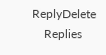ReplyDelete
    Replies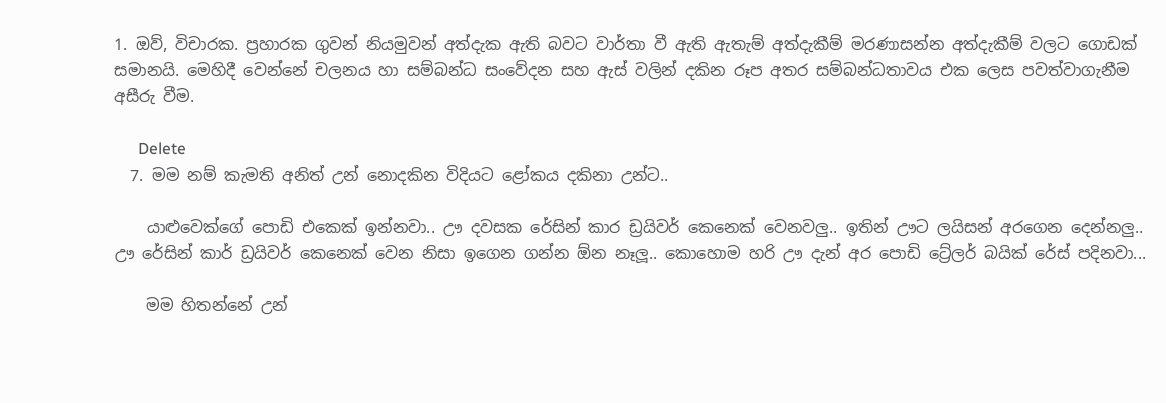1. ඔව්, විචාරක. ප්‍රහාරක ගුවන් නියමුවන් අත්දැක ඇති බවට වාර්තා වී ඇති ඇතැම් අත්දැකීම් මරණාසන්න අත්දැකීම් වලට ගොඩක් සමානයි. මෙහිදී වෙන්නේ චලනය හා සම්බන්ධ සංවේදන සහ ඇස් වලින් දකින රූප අතර සම්බන්ධතාවය එක ලෙස පවත්වාගැනීම අසීරු වීම.

      Delete
  7. මම නම් කැමති අනිත් උන් නොදකින විදියට ළෝකය දකිනා උන්ට..

    යාළුවෙක්ගේ පොඩි එකෙක් ඉන්නවා.. ඌ දවසක රේසින් කාර ඩ්‍රයිවර් කෙනෙක් වෙනවලු.. ඉතින් ඌට ලයිසන් අරගෙන දෙන්නලු.. ඌ රේසින් කාර් ඩ්‍රයිවර් කෙනෙක් වෙන නිසා ඉගෙන ගන්න ඕන නෑලූ.. කොහොම හරි ඌ දැන් අර පොඩි ට්‍රේලර් බයික් රේස් පදිනවා...

    මම හිතන්නේ උන්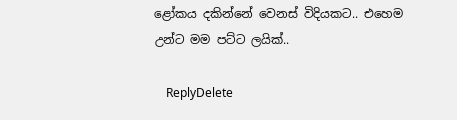ළෝකය දකින්නේ වෙනස් විදියකට.. එහෙම උන්ට මම පට්ට ලයික්..

    ReplyDelete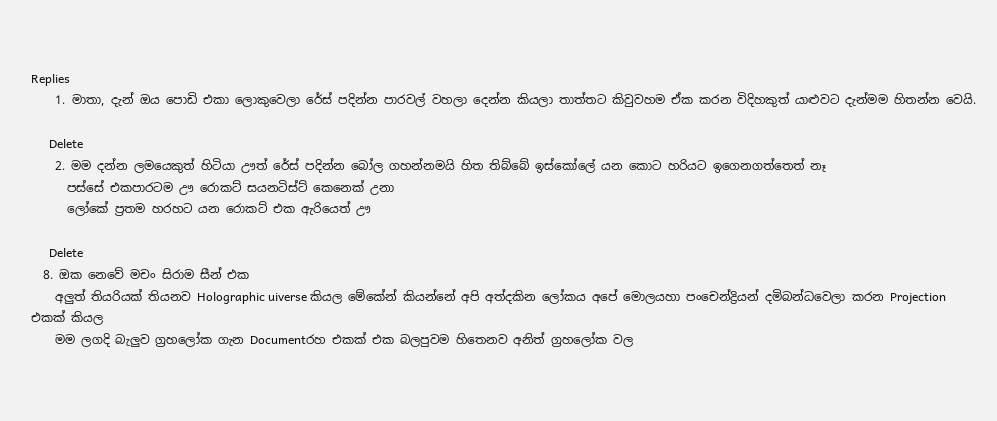Replies
    1. මාතා, දැන් ඔය පොඩි එකා ලොකුවෙලා රේස් පදින්න පාරවල් වහලා දෙන්න කියලා තාත්තට කිවුවහම ඒක කරන විදිහකුත් යාළුවට දැන්මම හිතන්න වෙයි.

      Delete
    2. මම දන්න ලමයෙකුත් හිටියා ඌත් රේස් පදින්න බෝල ගහන්නමයි හිත තිබ්බේ ඉස්කෝලේ යන කොට හරියට ඉගෙනගත්තෙත් නෑ
      පස්සේ එකපාරටම ඌ රොකට් සයනටිස්ට් කෙනෙක් උනා
      ලෝකේ ප්‍රතම හරහට යන රොකට් එක ඇරියෙත් ඌ

      Delete
  8. ඔක නෙවේ මචං සිරාම සීන් එක
    අලුත් තියරියක් තියනව Holographic uiverse කියල මේකේන් කියන්නේ අපි අත්දකින ලෝකය අපේ මොලයහා පංචෙන්ද්‍රියන් දමිබන්ධවෙලා කරන Projection එකක් කියල
    මම ලගදි බැලුව ග්‍රහලෝක ගැන Documentරහ එකක් එක බලපුවම හිතෙනව අනිත් ග්‍රහලෝක වල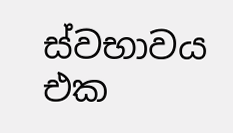ස්වභාවය එක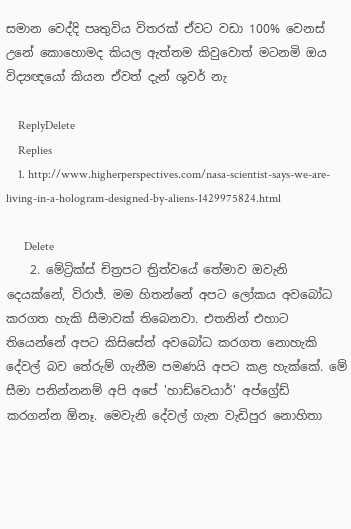සමාන වෙද්දි පෘතුවිය විතරක් ඒවට වඩා 100% වෙනස් උනේ කොහොමද කියල ඇත්තම කිවුවොත් මටනමි ඔය විද්‍යඥයෝ කියන ඒවත් දැන් ශුවර් නැ

    ReplyDelete
    Replies
    1. http://www.higherperspectives.com/nasa-scientist-says-we-are-living-in-a-hologram-designed-by-aliens-1429975824.html

      Delete
    2. මේට්‍රික්ස් චිත්‍රපට ත්‍රිත්වයේ තේමාව ඔවැනි දෙයක්නේ, විරාජ්. මම හිතන්නේ අපට ලෝකය අවබෝධ කරගත හැකි සීමාවක් තිබෙනවා. එතනින් එහාට තියෙන්නේ අපට කිසිසේත් අවබෝධ කරගත නොහැකි දේවල් බව තේරුම් ගැනීම පමණයි අපට කළ හැක්කේ. මේ සීමා පනින්නනම් අපි අපේ 'හාඩ්වෙයාර්' අප්ග්‍රේඩ් කරගන්න ඕනෑ. මෙවැනි දේවල් ගැන වැඩිපුර නොහිතා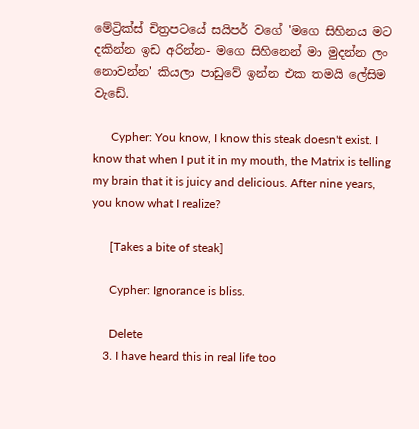මේට්‍රික්ස් චිත්‍රපටයේ සයිපර් වගේ 'මගෙ සිහිනය මට දකින්න ඉඩ අරින්න- මගෙ සිහිනෙන් මා මුදන්න ලං නොවන්න' කියලා පාඩුවේ ඉන්න එක තමයි ලේසිම වැඩේ.

      Cypher: You know, I know this steak doesn't exist. I know that when I put it in my mouth, the Matrix is telling my brain that it is juicy and delicious. After nine years, you know what I realize?

      [Takes a bite of steak]

      Cypher: Ignorance is bliss.

      Delete
    3. I have heard this in real life too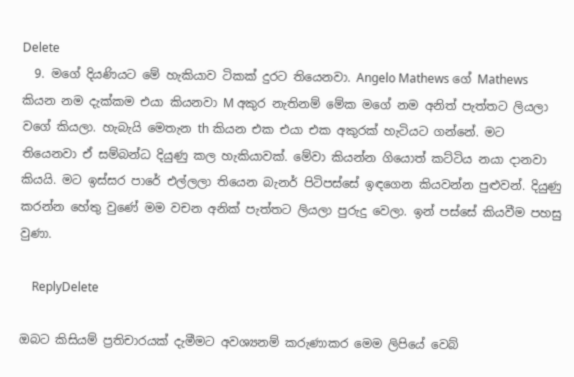Delete
  9. මගේ දියණියට මේ හැකියාව ටිකක් දුරට තියෙනවා. Angelo Mathews ගේ Mathews කියන නම දැක්කම එයා කියනවා M අකුර නැතිනම් මේක මගේ නම අනිත් පැත්තට ලියලා වගේ කියලා. හැබැයි මෙතැන th කියන එක එයා එක අකුරක් හැටියට ගන්නේ. මට තියෙනවා ඒ සම්බන්ධ දියුණු කල හැකියාවක්. මේවා කියන්න ගියොත් කට්ටිය නයා දානවා කියයි. මට ඉස්සර පාරේ එල්ලලා තියෙන බැනර් පිටිපස්සේ ඉඳගෙන කියවන්න පුළුවන්. දියුණු කරන්න හේතු වුණේ මම වචන අනික් පැත්තට ලියලා පුරුදු වෙලා. ඉන් පස්සේ කියවීම පහසු වුණා.

    ReplyDelete

ඔබට කිසියම් ප්‍රතිචාරයක් දැමීමට අවශ්‍යනම් කරුණාකර මෙම ලිපියේ වෙබ්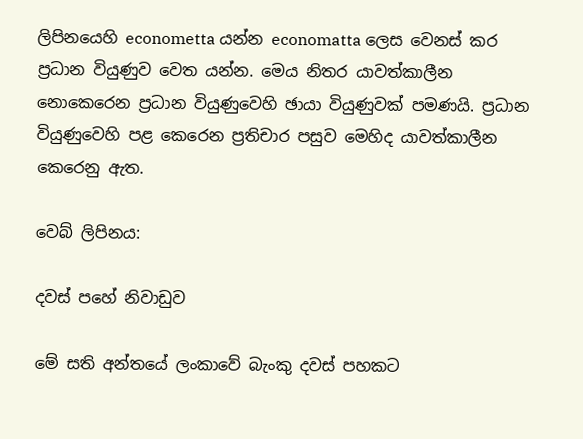ලිපිනයෙහි econometta යන්න economatta ලෙස වෙනස් කර ප්‍රධාන වියුණුව වෙත යන්න. මෙය නිතර යාවත්කාලීන නොකෙරෙන ප්‍රධාන වියුණුවෙහි ඡායා වියුණුවක් පමණයි. ප්‍රධාන වියුණුවෙහි පළ කෙරෙන ප්‍රතිචාර පසුව මෙහිද යාවත්කාලීන කෙරෙනු ඇත.

වෙබ් ලිපිනය:

දවස් පහේ නිවාඩුව

මේ සති අන්තයේ ලංකාවේ බැංකු දවස් පහකට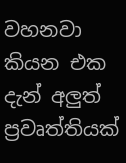වහනවා කියන එක දැන් අලුත් ප්‍රවෘත්තියක්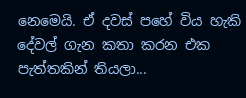නෙමෙයි. ඒ දවස් පහේ විය හැකි දේවල් ගැන කතා කරන එක පැත්තකින් තියලා...